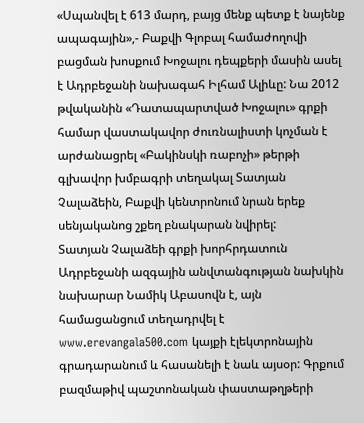«Սպանվել է 613 մարդ, բայց մենք պետք է նայենք ապագային»,- Բաքվի Գլոբալ համաժողովի բացման խոսքում Խոջալու դեպքերի մասին ասել է Ադրբեջանի նախագահ Իլհամ Ալիևը: Նա 2012 թվականին «Դատապարտված Խոջալու» գրքի համար վաստակավոր ժուռնալիստի կոչման է արժանացրել «Բակինսկի ռաբոչի» թերթի գլխավոր խմբագրի տեղակալ Տատյան Չալաձեին, Բաքվի կենտրոնում նրան երեք սենյականոց շքեղ բնակարան նվիրել:
Տատյան Չալաձեի գրքի խորհրդատուն Ադրբեջանի ազգային անվտանգության նախկին նախարար Նամիկ Աբասովն է, այն համացանցում տեղադրվել է www.erevangala500.com կայքի էլեկտրոնային գրադարանում և հասանելի է նաև այսօր: Գրքում բազմաթիվ պաշտոնական փաստաթղթերի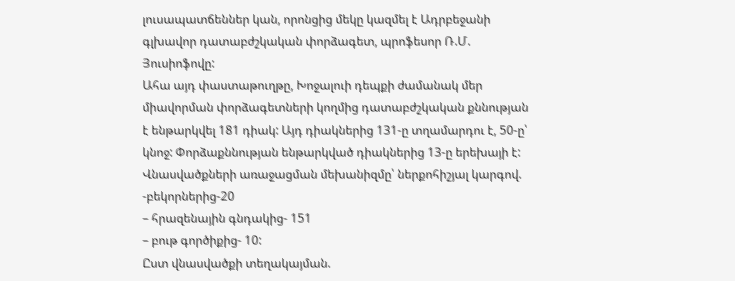լուսապատճեններ կան, որոնցից մեկը կազմել է Ադրբեջանի գլխավոր դատաբժշկական փորձագետ, պրոֆեսոր Ռ.Մ. Յուսիոֆովը:
Ահա այդ փաստաթուղթը, Խոջալուի դեպքի ժամանակ մեր միավորման փորձագետների կողմից դատաբժշկական քննության է ենթարկվել 181 դիակ: Այդ դիակներից 131-ը տղամարդու է, 50-ը՝ կնոջ: Փորձաքննության ենթարկված դիակներից 13-ը երեխայի է: Վնասվածքների առաջացման մեխանիզմը՝ ներքոհիշյալ կարգով.
-բեկորներից-20
– հրազենային գնդակից- 151
– բութ գործիքից- 10:
Ըստ վնասվածքի տեղակայման.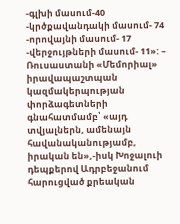-գլխի մասում-40
-կրծքավանդակի մասում- 74
-որովայնի մասում- 17
-վերջույթների մասում- 11»: – Ռուսաստանի «Մեմորիալ» իրավապաշտպան կազմակերպության փորձագետների գնահատմամբ՝ «այդ տվյալներն, ամենայն հավանականությամբ, իրական են»,-իսկ Խոջալուի դեպքերով Ադրբեջանում հարուցված քրեական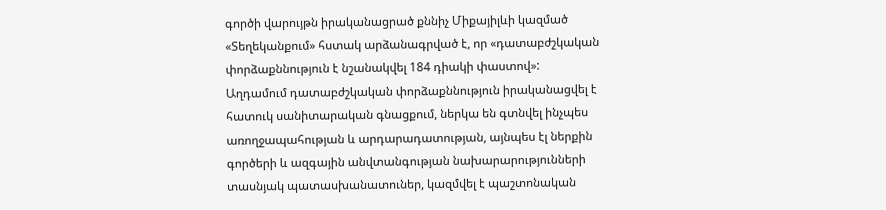գործի վարույթն իրականացրած քննիչ Միքայիլևի կազմած «Տեղեկանքում» հստակ արձանագրված է, որ «դատաբժշկական փորձաքննություն է նշանակվել 184 դիակի փաստով»:
Աղդամում դատաբժշկական փորձաքննություն իրականացվել է հատուկ սանիտարական գնացքում, ներկա են գտնվել ինչպես առողջապահության և արդարադատության, այնպես էլ ներքին գործերի և ազգային անվտանգության նախարարությունների տասնյակ պատասխանատուներ, կազմվել է պաշտոնական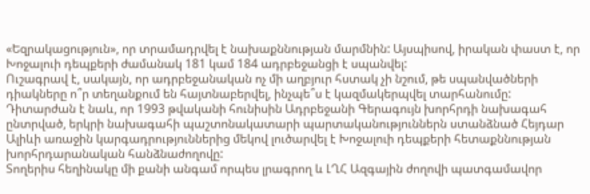«Եզրակացություն», որ տրամադրվել է նախաքննության մարմնին: Այսպիսով, իրական փաստ է, որ Խոջալուի դեպքերի ժամանակ 181 կամ 184 ադրբեջանցի է սպանվել:
Ուշագրավ է, սակայն, որ ադրբեջանական ոչ մի աղբյուր հստակ չի նշում, թե սպանվածների դիակները ո՞ր տեղանքում են հայտնաբերվել, ինչպե՞ս է կազմակերպվել տարհանումը: Դիտարժան է նաև, որ 1993 թվականի հունիսին Ադրբեջանի Գերագույն խորհրդի նախագահ ընտրված, երկրի նախագահի պաշտոնակատարի պարտականություններն ստանձնած Հեյդար Ալիևի առաջին կարգադրություններից մեկով լուծարվել է Խոջալուի դեպքերի հետաքննության խորհրդարանական հանձնաժողովը:
Տողերիս հեղինակը մի քանի անգամ որպես լրագրող և ԼՂՀ Ազգային ժողովի պատգամավոր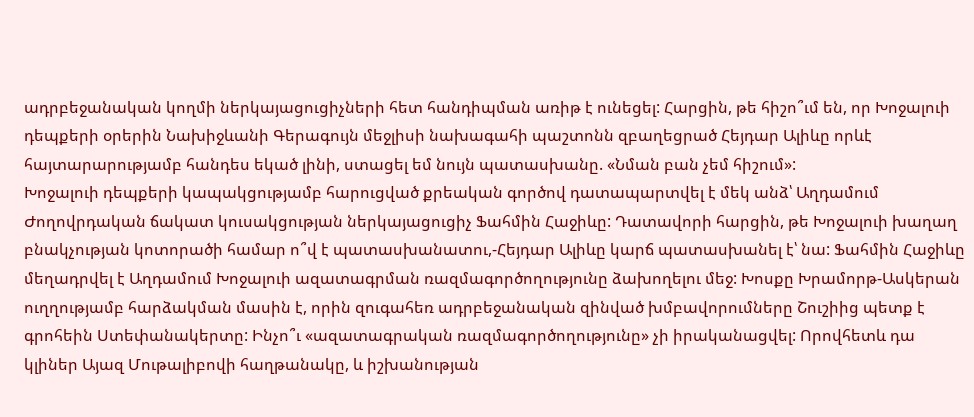ադրբեջանական կողմի ներկայացուցիչների հետ հանդիպման առիթ է ունեցել: Հարցին, թե հիշո՞ւմ են, որ Խոջալուի դեպքերի օրերին Նախիջևանի Գերագույն մեջլիսի նախագահի պաշտոնն զբաղեցրած Հեյդար Ալիևը որևէ հայտարարությամբ հանդես եկած լինի, ստացել եմ նույն պատասխանը. «Նման բան չեմ հիշում»:
Խոջալուի դեպքերի կապակցությամբ հարուցված քրեական գործով դատապարտվել է մեկ անձ՝ Աղդամում Ժողովրդական ճակատ կուսակցության ներկայացուցիչ Ֆահմին Հաջիևը: Դատավորի հարցին, թե Խոջալուի խաղաղ բնակչության կոտորածի համար ո՞վ է պատասխանատու,-Հեյդար Ալիևը կարճ պատասխանել է՝ նա: Ֆահմին Հաջիևը մեղադրվել է Աղդամում Խոջալուի ազատագրման ռազմագործողությունը ձախողելու մեջ: Խոսքը Խրամորթ-Ասկերան ուղղությամբ հարձակման մասին է, որին զուգահեռ ադրբեջանական զինված խմբավորումները Շուշիից պետք է գրոհեին Ստեփանակերտը: Ինչո՞ւ «ազատագրական ռազմագործողությունը» չի իրականացվել: Որովհետև դա կլիներ Այազ Մութալիբովի հաղթանակը, և իշխանության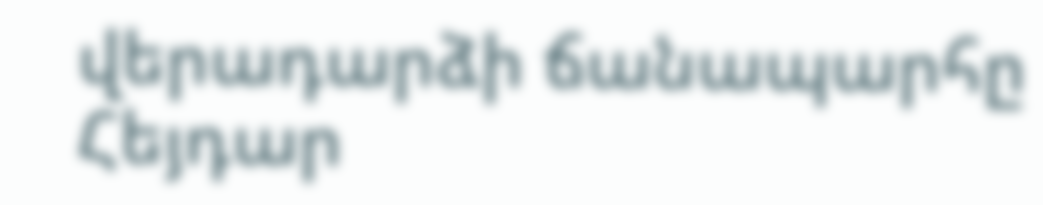վերադարձի ճանապարհը Հեյդար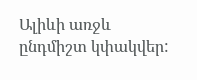Ալիևի առջև ընդմիշտ կփակվեր: